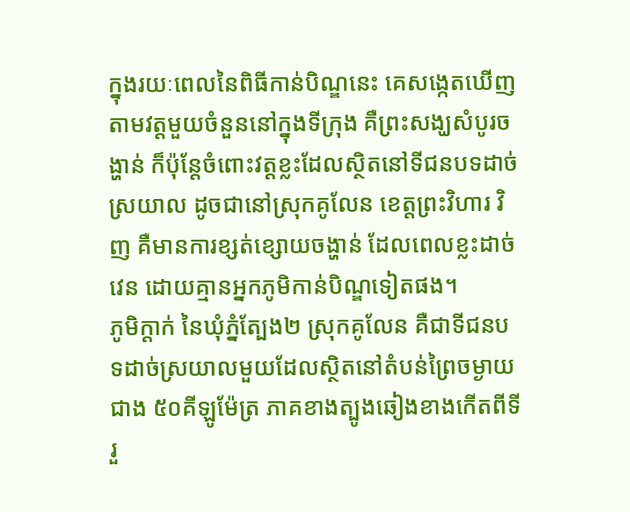ក្នុងរយៈពេលនៃពិធីកាន់បិណ្ឌនេះ គេសង្កេតឃើញតាមវត្តមួយចំនួននៅក្នុងទីក្រុង គឺព្រះសង្ឃសំបូរចង្ហាន់ ក៏ប៉ុន្តែចំពោះវត្តខ្លះដែលស្ថិតនៅទីជនបទដាច់ស្រយាល ដូចជានៅស្រុកគូលែន ខេត្តព្រះវិហារ វិញ គឺមានការខ្សត់ខ្សោយចង្ហាន់ ដែលពេលខ្លះដាច់វេន ដោយគ្មានអ្នកភូមិកាន់បិណ្ឌទៀតផង។
ភូមិក្ដាក់ នៃឃុំភ្នំត្បែង២ ស្រុកគូលែន គឺជាទីជនបទដាច់ស្រយាលមួយដែលស្ថិតនៅតំបន់ព្រៃចម្ងាយជាង ៥០គីឡូម៉ែត្រ ភាគខាងត្បូងឆៀងខាងកើតពីទីរួ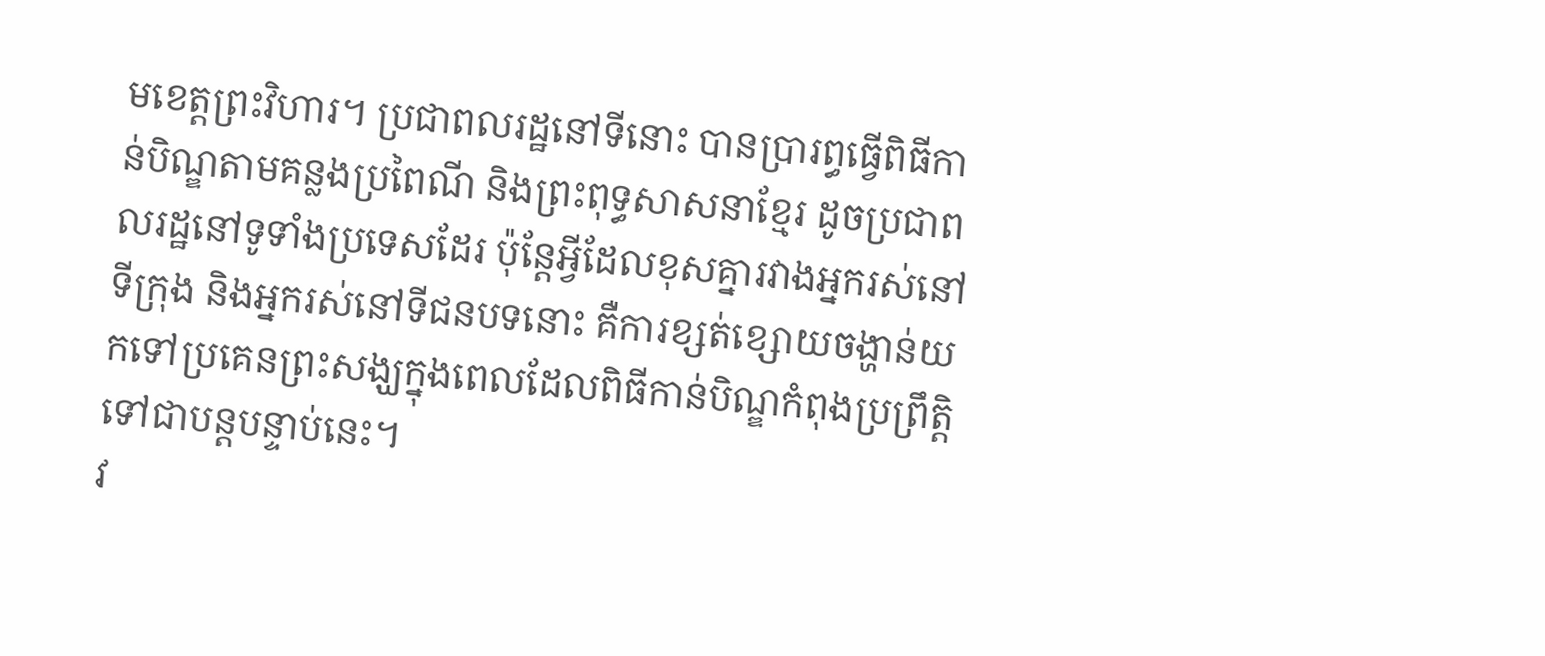មខេត្តព្រះវិហារ។ ប្រជាពលរដ្ឋនៅទីនោះ បានប្រារព្ធធ្វើពិធីកាន់បិណ្ឌតាមគន្លងប្រពៃណី និងព្រះពុទ្ធសាសនាខ្មែរ ដូចប្រជាពលរដ្ឋនៅទូទាំងប្រទេសដែរ ប៉ុន្តែអ្វីដែលខុសគ្នារវាងអ្នករស់នៅទីក្រុង និងអ្នករស់នៅទីជនបទនោះ គឺការខ្សត់ខ្សោយចង្ហាន់យកទៅប្រគេនព្រះសង្ឃក្នុងពេលដែលពិធីកាន់បិណ្ឌកំពុងប្រព្រឹត្តិទៅជាបន្តបន្ទាប់នេះ។
វ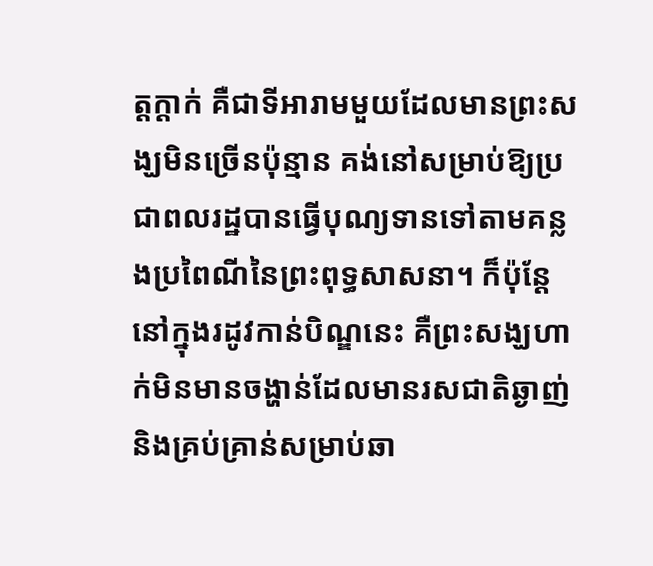ត្តក្ដាក់ គឺជាទីអារាមមួយដែលមានព្រះសង្ឃមិនច្រើនប៉ុន្មាន គង់នៅសម្រាប់ឱ្យប្រជាពលរដ្ឋបានធ្វើបុណ្យទានទៅតាមគន្លងប្រពៃណីនៃព្រះពុទ្ធសាសនា។ ក៏ប៉ុន្តែនៅក្នុងរដូវកាន់បិណ្ឌនេះ គឺព្រះសង្ឃហាក់មិនមានចង្ហាន់ដែលមានរសជាតិឆ្ងាញ់ និងគ្រប់គ្រាន់សម្រាប់ឆា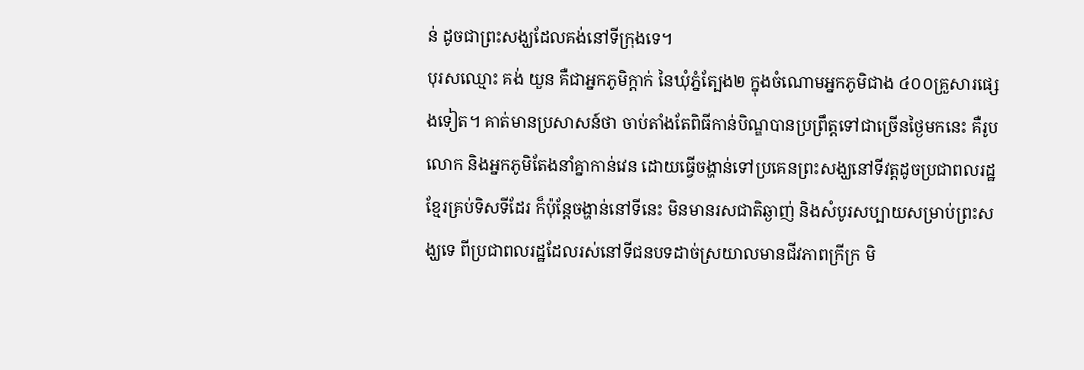ន់ ដូចជាព្រះសង្ឃដែលគង់នៅទីក្រុងទេ។
បុរសឈ្មោះ គង់ យួន គឺជាអ្នកភូមិក្ដាក់ នៃឃុំភ្នំត្បែង២ ក្នុងចំណោមអ្នកភូមិជាង ៤០០គ្រួសារផ្សេងទៀត។ គាត់មានប្រសាសន៍ថា ចាប់តាំងតែពិធីកាន់បិណ្ឌបានប្រព្រឹត្តទៅជាច្រើនថ្ងៃមកនេះ គឺរូបលោក និងអ្នកភូមិតែងនាំគ្នាកាន់វេន ដោយធ្វើចង្ហាន់ទៅប្រគេនព្រះសង្ឃនៅទីវត្តដូចប្រជាពលរដ្ឋខ្មែរគ្រប់ទិសទីដែរ ក៏ប៉ុន្តែចង្ហាន់នៅទីនេះ មិនមានរសជាតិឆ្ងាញ់ និងសំបូរសប្បាយសម្រាប់ព្រះសង្ឃទេ ពីប្រជាពលរដ្ឋដែលរស់នៅទីជនបទដាច់ស្រយាលមានជីវភាពក្រីក្រ មិ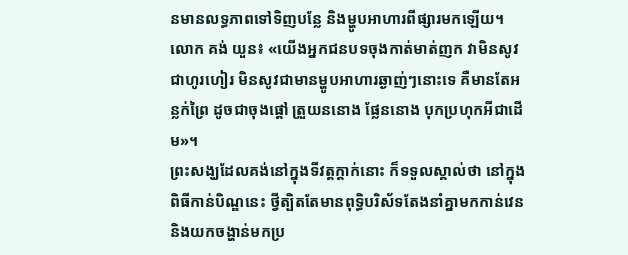នមានលទ្ធភាពទៅទិញបន្លែ និងម្ហូបអាហារពីផ្សារមកឡើយ។
លោក គង់ យួន៖ «យើងអ្នកជនបទចុងកាត់មាត់ញក វាមិនសូវជាហូរហៀរ មិនសូវជាមានម្ហូបអាហារឆ្ងាញ់ៗនោះទេ គឺមានតែអន្លក់ព្រៃ ដូចជាចុងផ្ដៅ ត្រួយននោង ផ្លែននោង បុកប្រហុកអីជាដើម»។
ព្រះសង្ឃដែលគង់នៅក្នុងទីវត្តក្ដាក់នោះ ក៏ទទួលស្គាល់ថា នៅក្នុងពិធីកាន់បិណ្ឌនេះ ថ្វីត្បិតតែមានពុទ្ធិបរិស័ទតែងនាំគ្នាមកកាន់វេន និងយកចង្ហាន់មកប្រ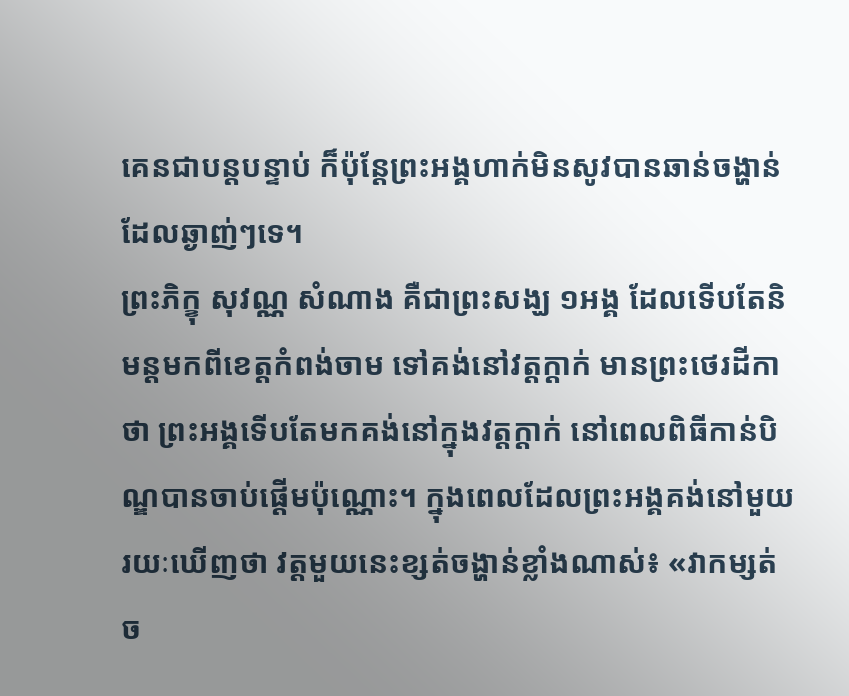គេនជាបន្តបន្ទាប់ ក៏ប៉ុន្តែព្រះអង្គហាក់មិនសូវបានឆាន់ចង្ហាន់ដែលឆ្ងាញ់ៗទេ។
ព្រះភិក្ខុ សុវណ្ណ សំណាង គឺជាព្រះសង្ឃ ១អង្គ ដែលទើបតែនិមន្តមកពីខេត្តកំពង់ចាម ទៅគង់នៅវត្តក្ដាក់ មានព្រះថេរដីកាថា ព្រះអង្គទើបតែមកគង់នៅក្នុងវត្តក្ដាក់ នៅពេលពិធីកាន់បិណ្ឌបានចាប់ផ្ដើមប៉ុណ្ណោះ។ ក្នុងពេលដែលព្រះអង្គគង់នៅមួយរយៈឃើញថា វត្តមួយនេះខ្សត់ចង្ហាន់ខ្លាំងណាស់៖ «វាកម្សត់ច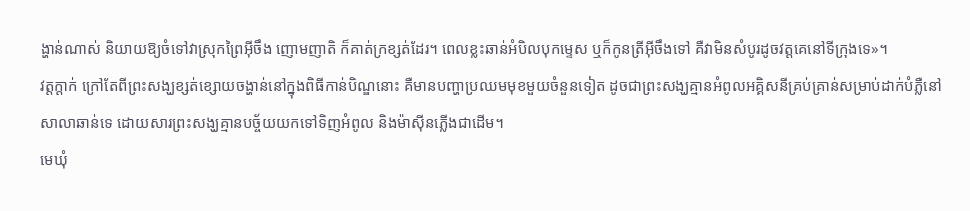ង្ហាន់ណាស់ និយាយឱ្យចំទៅវាស្រុកព្រៃអ៊ីចឹង ញោមញាតិ ក៏គាត់ក្រខ្សត់ដែរ។ ពេលខ្លះឆាន់អំបិលបុកម្ទេស ឬក៏កូនត្រីអ៊ីចឹងទៅ គឺវាមិនសំបូរដូចវត្តគេនៅទីក្រុងទេ»។
វត្តក្ដាក់ ក្រៅតែពីព្រះសង្ឃខ្សត់ខ្សោយចង្ហាន់នៅក្នុងពិធីកាន់បិណ្ឌនោះ គឺមានបញ្ហាប្រឈមមុខមួយចំនួនទៀត ដូចជាព្រះសង្ឃគ្មានអំពូលអគ្គិសនីគ្រប់គ្រាន់សម្រាប់ដាក់បំភ្លឺនៅសាលាឆាន់ទេ ដោយសារព្រះសង្ឃគ្មានបច្ច័យយកទៅទិញអំពូល និងម៉ាស៊ីនភ្លើងជាដើម។
មេឃុំ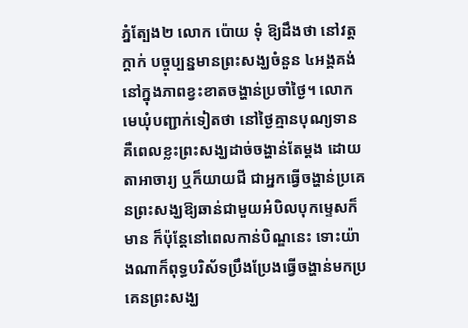ភ្នំត្បែង២ លោក ប៉ោយ ទុំ ឱ្យដឹងថា នៅវត្តក្ដាក់ បច្ចុប្បន្នមានព្រះសង្ឃចំនួន ៤អង្គគង់នៅក្នុងភាពខ្វះខាតចង្ហាន់ប្រចាំថ្ងៃ។ លោកមេឃុំបញ្ជាក់ទៀតថា នៅថ្ងៃគ្មានបុណ្យទាន គឺពេលខ្លះព្រះសង្ឃដាច់ចង្ហាន់តែម្ដង ដោយតាអាចារ្យ ឬក៏យាយជី ជាអ្នកធ្វើចង្ហាន់ប្រគេនព្រះសង្ឃឱ្យឆាន់ជាមួយអំបិលបុកម្ទេសក៏មាន ក៏ប៉ុន្តែនៅពេលកាន់បិណ្ឌនេះ ទោះយ៉ាងណាក៏ពុទ្ធបរិស័ទប្រឹងប្រែងធ្វើចង្ហាន់មកប្រគេនព្រះសង្ឃ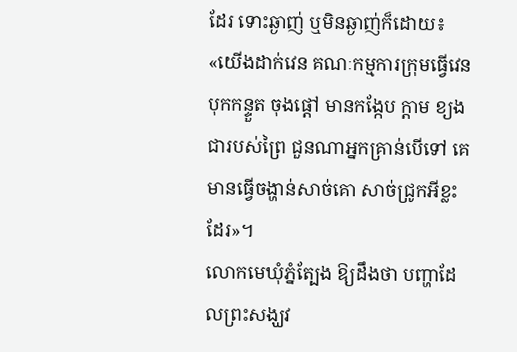ដែរ ទោះឆ្ងាញ់ ឬមិនឆ្ងាញ់ក៏ដោយ៖ «យើងដាក់វេន គណៈកម្មការក្រុមធ្វើវេន បុកកន្ទួត ចុងផ្ដៅ មានកង្កែប ក្ដាម ខ្យង ជារបស់ព្រៃ ជួនណាអ្នកគ្រាន់បើទៅ គេមានធ្វើចង្ហាន់សាច់គោ សាច់ជ្រូកអីខ្លះដែរ»។
លោកមេឃុំភ្នំត្បែង ឱ្យដឹងថា បញ្ហាដែលព្រះសង្ឃវ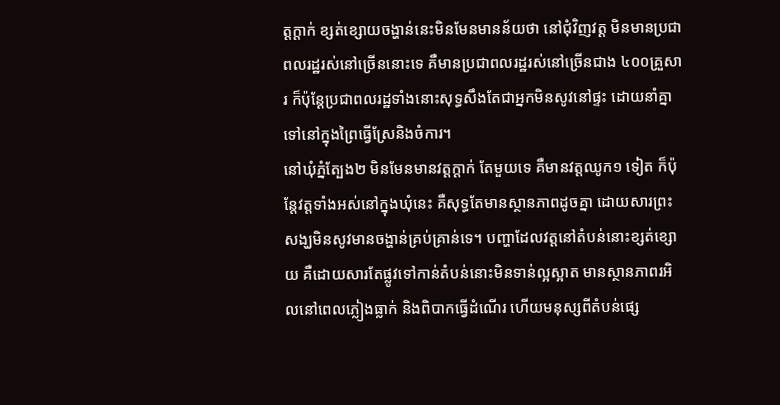ត្តក្ដាក់ ខ្សត់ខ្សោយចង្ហាន់នេះមិនមែនមានន័យថា នៅជុំវិញវត្ត មិនមានប្រជាពលរដ្ឋរស់នៅច្រើននោះទេ គឺមានប្រជាពលរដ្ឋរស់នៅច្រើនជាង ៤០០គ្រួសារ ក៏ប៉ុន្តែប្រជាពលរដ្ឋទាំងនោះសុទ្ធសឹងតែជាអ្នកមិនសូវនៅផ្ទះ ដោយនាំគ្នាទៅនៅក្នុងព្រៃធ្វើស្រែនិងចំការ។
នៅឃុំភ្នំត្បែង២ មិនមែនមានវត្តក្ដាក់ តែមួយទេ គឺមានវត្តឈូក១ ទៀត ក៏ប៉ុន្តែវត្តទាំងអស់នៅក្នុងឃុំនេះ គឺសុទ្ធតែមានស្ថានភាពដូចគ្នា ដោយសារព្រះសង្ឃមិនសូវមានចង្ហាន់គ្រប់គ្រាន់ទេ។ បញ្ហាដែលវត្តនៅតំបន់នោះខ្សត់ខ្សោយ គឺដោយសារតែផ្លូវទៅកាន់តំបន់នោះមិនទាន់ល្អស្អាត មានស្ថានភាពរអិលនៅពេលភ្លៀងធ្លាក់ និងពិបាកធ្វើដំណើរ ហើយមនុស្សពីតំបន់ផ្សេ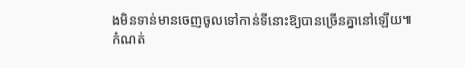ងមិនទាន់មានចេញចូលទៅកាន់ទីនោះឱ្យបានច្រើនគ្នានៅឡើយ៕
កំណត់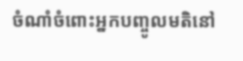ចំណាំចំពោះអ្នកបញ្ចូលមតិនៅ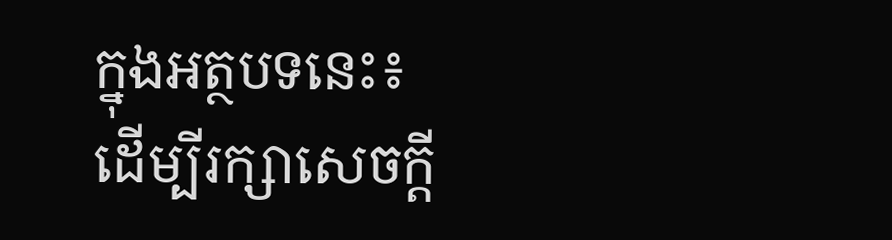ក្នុងអត្ថបទនេះ៖
ដើម្បីរក្សាសេចក្ដី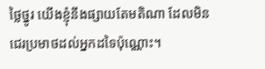ថ្លៃថ្នូរ យើងខ្ញុំនឹងផ្សាយតែមតិណា ដែលមិនជេរប្រមាថដល់អ្នកដទៃប៉ុណ្ណោះ។